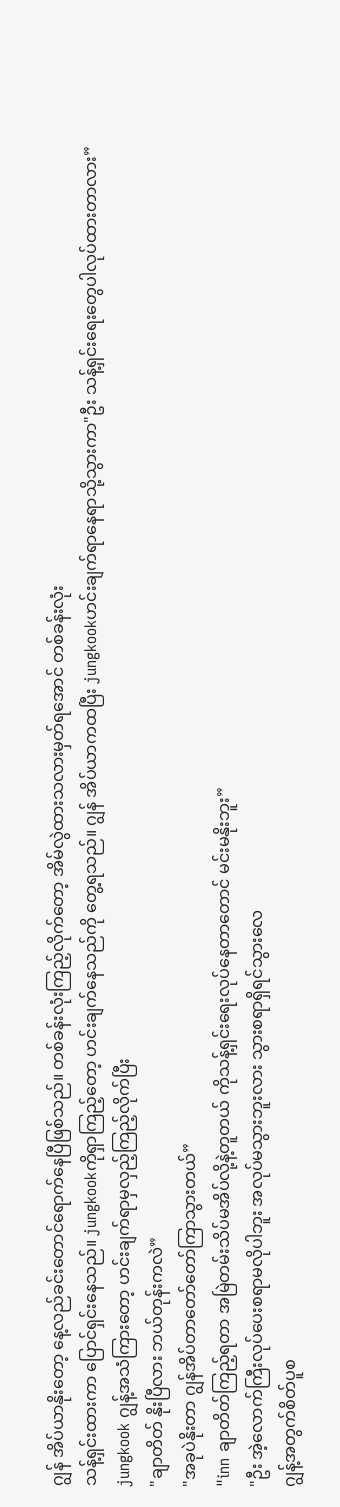ဂျွန် အိပ်ယာနိုးတော့ နေ့လည်ခင်းတောင်ရောက်နေပြီဖြစ်သည်။ တစ်ခန်းလုံးကြည့်လိုက်တော့ အိမ်လွဲထားသလားမှတ်ရအောင် တစ်ခန်းလုံး
သန့်ရှင်းထားကာ ပြောင်ရှင်းနေသည်။ jungkookကိုရှာကြည့်တော့ ဟင်းချက်နေသည်ကို တွေ့ရသည်။ ဂျွန် အိပ်ယာကထပြီး jungkookဟင်းချက်ရာနေရာသို့သွားကာ"ဦး သန့်ရှင်းရေးတွေပါလုပ်ထားတာလား”
jungkook ဂျွန့်အသံကြားတော့ ဟင်းချက်ရာမှလှည့်ကြည့်လိုက်ပြီး
"ချာတိတ် နိုးပြီလား ဘယ်တုန်းကလဲ”
"အခုပဲနိုးတာ ဂျွန်အိပ်တာတော်တော်ကြာသွားတယ်”
"inn ချာတိတ်ကြည့်ရတာ အမြဲတမ်းသိပ်မအိပ်လို့နဲ့တူတယ် ကိုသန့်ရှင်းရေးလုပ်နေတာတောင် မင်းမနိုးဘူး”
"ဦး အဲ့လောက်ကြီးလုပ်ပေးစရာမလိုပါဘူး အလုပ်မသွားဘူးလား သွားစရာရှိရင်သွားလေ
ဂျွန့်အတွက်စိတ်ပူစ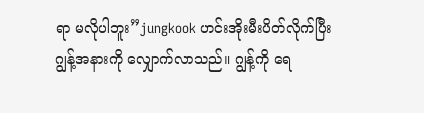ရာ မလိုပါဘူး”jungkook ဟင်းအိုးမီးပိတ်လိုက်ပြီး ဂျွန့်အနားကို လျှောက်လာသည်။ ဂျွန့်ကို ရေ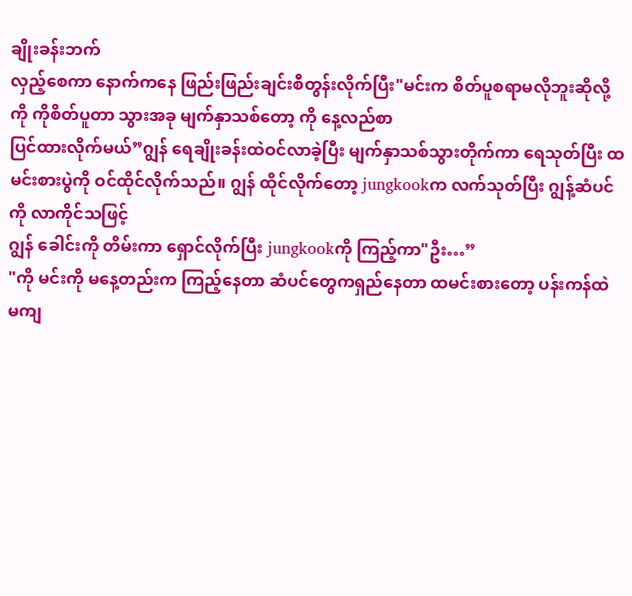ချိုးခန်းဘက်
လှည့်စေကာ နောက်ကနေ ဖြည်းဖြည်းချင်းစီတွန်းလိုက်ပြီး"မင်းက စိတ်ပူစရာမလိုဘူးဆိုလို့ကို ကိုစိတ်ပူတာ သွားအခု မျက်နှာသစ်တော့ ကို နေ့လည်စာ
ပြင်ထားလိုက်မယ်”ဂျွန် ရေချိုးခန်းထဲဝင်လာခဲ့ပြီး မျက်နှာသစ်သွားတိုက်ကာ ရေသုတ်ပြီး ထမင်းစားပွဲကို ဝင်ထိုင်လိုက်သည်။ ဂျွန် ထိုင်လိုက်တော့ jungkookက လက်သုတ်ပြီး ဂျွန့်ဆံပင်ကို လာကိုင်သဖြင့်
ဂျွန် ခေါင်းကို တိမ်းကာ ရှောင်လိုက်ပြီး jungkookကို ကြည့်ကာ"ဦး…”
"ကို မင်းကို မနေ့တည်းက ကြည့်နေတာ ဆံပင်တွေကရှည်နေတာ ထမင်းစားတော့ ပန်းကန်ထဲ
မကျ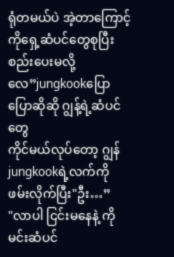ရုံတမယ်ပဲ အဲ့တာကြောင့် ကိုရှေ့ဆံပင်တွေစုပြီး စည်းပေးမလို့လေ”jungkookပြောပြောဆိုဆို ဂျွန့်ရဲ့ဆံပင်တွေ
ကိုင်မယ်လုပ်တော့ ဂျွန် jungkookရဲ့လက်ကို ဖမ်းလိုက်ပြီး"ဦး…”
"လာပါ ငြင်းမနေနဲ့ ကိုမင်းဆံပင်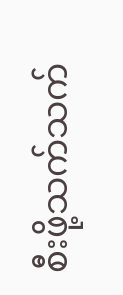စီးဖို့သက်သက်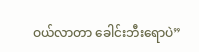ဝယ်လာတာ ခေါင်းဘီးရောပဲ”